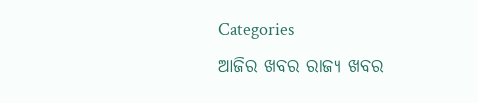Categories
ଆଜିର ଖବର ରାଜ୍ୟ ଖବର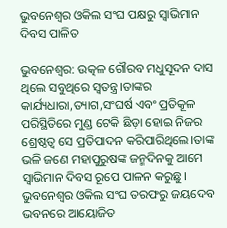ଭୁବନେଶ୍ୱର ଓକିଲ ସଂଘ ପକ୍ଷରୁ ସ୍ୱାଭିମାନ ଦିବସ ପାଳିତ

ଭୁବନେଶ୍ୱର: ଉତ୍କଳ ଗୌରବ ମଧୁସୂଦନ ଦାସ ଥିଲେ ସବୁଥିରେ ସ୍ୱତନ୍ତ୍ର।ତାଙ୍କର କାର୍ଯ୍ୟଧାରା,ତ୍ୟାଗ,ସଂଘର୍ଷ ଏବଂ ପ୍ରତିକୂଳ ପରିସ୍ଥିତିରେ ମୁଣ୍ଡ ଟେକି ଛିଡ଼ା ହୋଇ ନିଜର ଶ୍ରେଷ୍ଠତ୍ବ ସେ ପ୍ରତିପାଦନ କରିପାରିଥିଲେ।ତାଙ୍କ ଭଳି ଜଣେ ମହାପୁରୁଷଙ୍କ ଜନ୍ମଦିନକୁ ଆମେ ସ୍ୱାଭିମାନ ଦିବସ ରୂପେ ପାଳନ କରୁଛୁ। ଭୁବନେଶ୍ୱର ଓକିଲ ସଂଘ ତରଫରୁ ଜୟଦେବ ଭବନରେ ଆୟୋଜିତ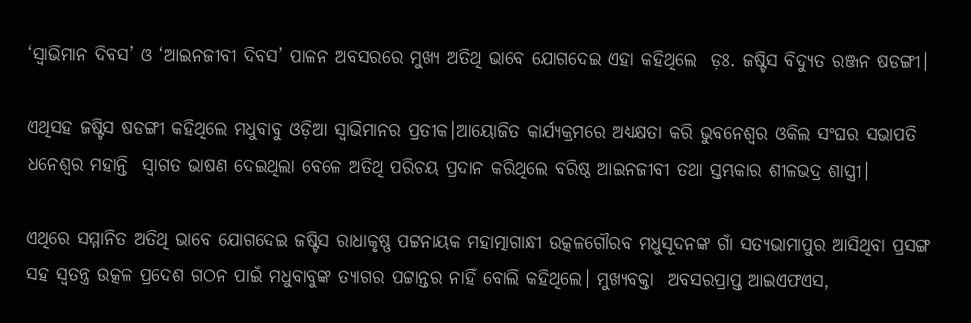‘ସ୍ୱାଭିମାନ ଦିବସ’ ଓ ‘ଆଇନଜୀବୀ ଦିବସ’ ପାଳନ ଅବସରରେ ମୁଖ୍ୟ ଅତିଥି ଭାବେ ଯୋଗଦେଇ ଏହା କହିଥିଲେ  ଡ଼ଃ. ଜଷ୍ଟିସ ବିଦ୍ୟୁତ ରଞ୍ଜନ ଷଡଙ୍ଗୀ।

ଏଥିସହ ଜଷ୍ଟିସ ଷଡଙ୍ଗୀ କହିଥିଲେ ମଧୁବାବୁ ଓଡ଼ିଆ ସ୍ୱାଭିମାନର ପ୍ରତୀକ।ଆୟୋଜିତ କାର୍ଯ୍ୟକ୍ରମରେ ଅଧ୍ୟକ୍ଷତା କରି ଭୁବନେଶ୍ୱର ଓକିଲ ସଂଘର ସଭାପତି ଧନେଶ୍ୱର ମହାନ୍ତି  ସ୍ୱାଗତ ଭାଷଣ ଦେଇଥିଲା ବେଳେ ଅତିଥି ପରିଚୟ ପ୍ରଦାନ କରିଥିଲେ ବରିଷ୍ଠ ଆଇନଜୀବୀ ତଥା ସ୍ତମ୍ଭକାର ଶୀଳଭଦ୍ର ଶାସ୍ତ୍ରୀ।

ଏଥିରେ ସମ୍ମାନିତ ଅତିଥି ଭାବେ ଯୋଗଦେଇ ଜଷ୍ଟିସ ରାଧାକୃଷ୍ଣ ପଟ୍ଟନାୟକ ମହାତ୍ମାଗାନ୍ଧୀ ଉତ୍କଳଗୌରବ ମଧୁସୂଦନଙ୍କ ଗାଁ ସତ୍ୟଭାମାପୁର ଆସିଥିବା ପ୍ରସଙ୍ଗ ସହ ସ୍ୱତନ୍ତ୍ର ଉତ୍କଳ ପ୍ରଦେଶ ଗଠନ ପାଇଁ ମଧୁବାବୁଙ୍କ ତ୍ୟାଗର ପଟ୍ଟାନ୍ତର ନାହିଁ ବୋଲି କହିଥିଲେ। ମୁଖ୍ୟବକ୍ତା  ଅବସରପ୍ରାପ୍ତ ଆଇଏଫଏସ,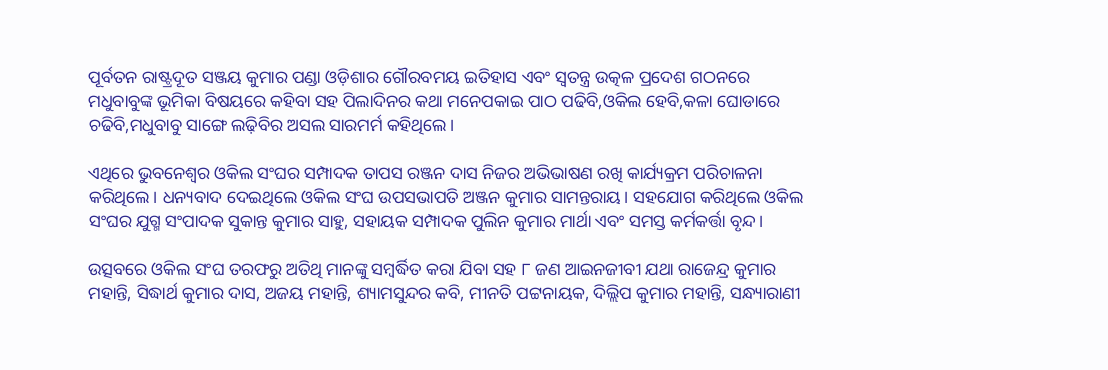ପୂର୍ବତନ ରାଷ୍ଟ୍ରଦୂତ ସଞ୍ଜୟ କୁମାର ପଣ୍ଡା ଓଡ଼ିଶାର ଗୌରବମୟ ଇତିହାସ ଏବଂ ସ୍ୱତନ୍ତ୍ର ଉତ୍କଳ ପ୍ରଦେଶ ଗଠନରେ ମଧୁବାବୁଙ୍କ ଭୂମିକା ବିଷୟରେ କହିବା ସହ ପିଲାଦିନର କଥା ମନେପକାଇ ପାଠ ପଢିବି,ଓକିଲ ହେବି,କଳା ଘୋଡାରେ ଚଢିବି,ମଧୁବାବୁ ସାଙ୍ଗେ ଲଢ଼ିବିର ଅସଲ ସାରମର୍ମ କହିଥିଲେ।

ଏଥିରେ ଭୁବନେଶ୍ୱର ଓକିଲ ସଂଘର ସମ୍ପାଦକ ତାପସ ରଞ୍ଜନ ଦାସ ନିଜର ଅଭିଭାଷଣ ରଖି କାର୍ଯ୍ୟକ୍ରମ ପରିଚାଳନା କରିଥିଲେ। ଧନ୍ୟବାଦ ଦେଇଥିଲେ ଓକିଲ ସଂଘ ଉପସଭାପତି ଅଞ୍ଜନ କୁମାର ସାମନ୍ତରାୟ। ସହଯୋଗ କରିଥିଲେ ଓକିଲ ସଂଘର ଯୁଗ୍ମ ସଂପାଦକ ସୁକାନ୍ତ କୁମାର ସାହୁ, ସହାୟକ ସମ୍ପାଦକ ପୁଲିନ କୁମାର ମାର୍ଥା ଏବଂ ସମସ୍ତ କର୍ମକର୍ତ୍ତା ବୃନ୍ଦ।

ଉତ୍ସବରେ ଓକିଲ ସଂଘ ତରଫରୁ ଅତିଥି ମାନଙ୍କୁ ସମ୍ବର୍ଦ୍ଧିତ କରା ଯିବା ସହ ୮ ଜଣ ଆଇନଜୀବୀ ଯଥା ରାଜେନ୍ଦ୍ର କୁମାର ମହାନ୍ତି, ସିଦ୍ଧାର୍ଥ କୁମାର ଦାସ, ଅଜୟ ମହାନ୍ତି, ଶ୍ୟାମସୁନ୍ଦର କବି, ମୀନତି ପଟ୍ଟନାୟକ, ଦିଲ୍ଲିପ କୁମାର ମହାନ୍ତି, ସନ୍ଧ୍ୟାରାଣୀ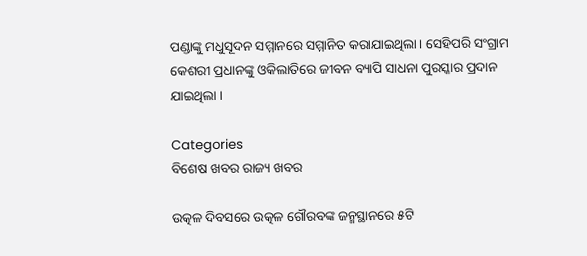ପଣ୍ଡାଙ୍କୁ ମଧୁସୂଦନ ସମ୍ମାନରେ ସମ୍ମାନିତ କରାଯାଇଥିଲା। ସେହିପରି ସଂଗ୍ରାମ କେଶରୀ ପ୍ରଧାନଙ୍କୁ ଓକିଲାତିରେ ଜୀବନ ବ୍ୟାପି ସାଧନା ପୁରସ୍କାର ପ୍ରଦାନ ଯାଇଥିଲା ।

Categories
ବିଶେଷ ଖବର ରାଜ୍ୟ ଖବର

ଉତ୍କଳ ଦିବସରେ ଉତ୍କଳ ଗୌରବଙ୍କ ଜନ୍ମସ୍ଥାନରେ ୫ଟି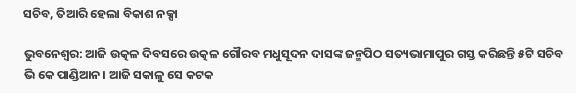ସଚିବ, ତିଆରି ହେଲା ବିକାଶ ନକ୍ସା

ଭୁବନେଶ୍ବର: ଆଜି ଉତ୍କଳ ଦିବସରେ ଉତ୍କଳ ଗୌରବ ମଧୁସୂଦନ ଦାସଙ୍କ ଜନ୍ମପିଠ ସତ୍ୟଭାମାପୁର ଗସ୍ତ କରିଛନ୍ତି ୫ଟି ସଚିବ ଭି କେ ପାଣ୍ଡିଆନ। ଆଜି ସକାଳୁ ସେ କଟକ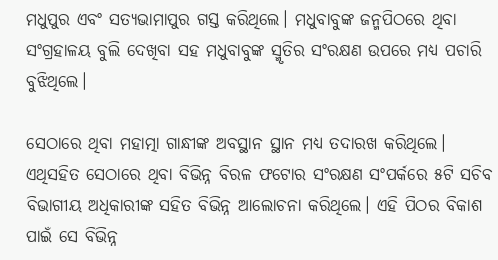ମଧୁପୁର ଏବଂ ସତ୍ୟଭାମାପୁର ଗସ୍ତ କରିଥିଲେ। ମଧୁବାବୁଙ୍କ ଜନ୍ମପିଠରେ ଥିବା ସଂଗ୍ରହାଳୟ ବୁଲି ଦେଖିବା ସହ ମଧୁବାବୁଙ୍କ ସ୍ମୃତିର ସଂରକ୍ଷଣ ଉପରେ ମଧ୍ୟ ପଚାରି ବୁଝିଥିଲେ।

ସେଠାରେ ଥିବା ମହାତ୍ମା ଗାନ୍ଧୀଙ୍କ ଅବସ୍ଥାନ ସ୍ଥାନ ମଧ୍ୟ ତଦାରଖ କରିଥିଲେ। ଏଥିସହିତ ସେଠାରେ ଥିବା ବିଭିନ୍ନ ବିରଳ ଫଟୋର ସଂରକ୍ଷଣ ସଂପର୍କରେ ୫ଟି ସଚିବ ବିଭାଗୀୟ ଅଧିକାରୀଙ୍କ ସହିତ ବିଭିନ୍ନ ଆଲୋଚନା କରିଥିଲେ। ଏହି ପିଠର ବିକାଶ ପାଇଁ ସେ ବିଭିନ୍ନ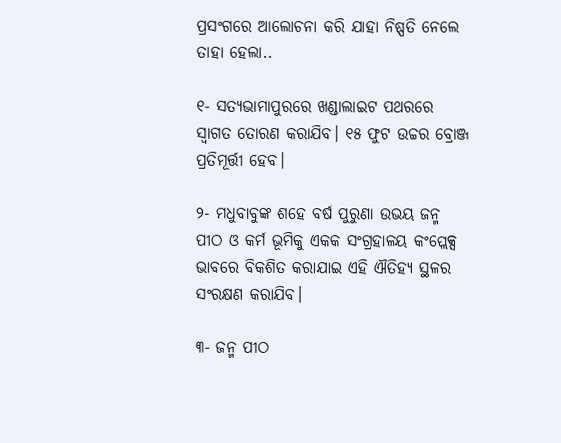ପ୍ରସଂଗରେ ଆଲୋଚନା କରି ଯାହା ନିଷ୍ପତି ନେଲେ ତାହା ହେଲା..

୧- ସତ୍ୟଭାମାପୁରରେ ଖଣ୍ଡାଲାଇଟ ପଥରରେ ସ୍ଵାଗତ ତୋରଣ କରାଯିବ। ୧୫ ଫୁଟ ଉଚ୍ଚର ବ୍ରୋଞ୍ଜ ପ୍ରତିମୂର୍ତ୍ତୀ ହେବ।

୨- ମଧୁବାବୁଙ୍କ ଶହେ ବର୍ଷ ପୁରୁଣା ଉଭୟ ଜନ୍ମ ପୀଠ ଓ କର୍ମ ଭୂମିକୁ ଏକକ ସଂଗ୍ରହାଳୟ କଂପ୍ଲେକ୍ସ ଭାବରେ ବିକଶିତ କରାଯାଇ ଏହି ଐତିହ୍ୟ ସ୍ଥଳର ସଂରକ୍ଷଣ କରାଯିବ।

୩- ଜନ୍ମ ପୀଠ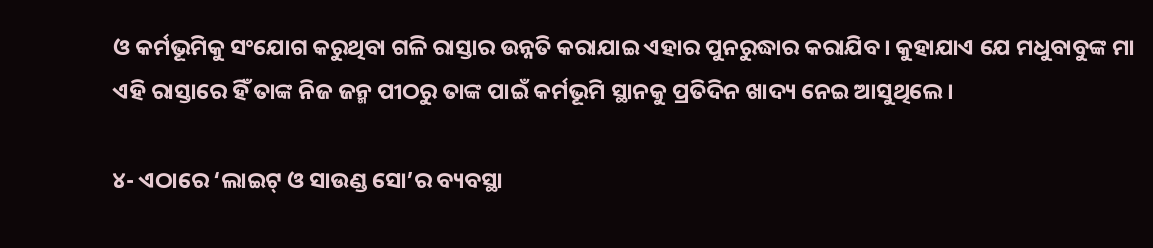ଓ କର୍ମଭୂମିକୁ ସଂଯୋଗ କରୁଥିବା ଗଳି ରାସ୍ତାର ଉନ୍ନତି କରାଯାଇ ଏହାର ପୁନରୁଦ୍ଧାର କରାଯିବ। କୁହାଯାଏ ଯେ ମଧୁବାବୁଙ୍କ ମା ଏହି ରାସ୍ତାରେ ହିଁ ତାଙ୍କ ନିଜ ଜନ୍ମ ପୀଠରୁ ତାଙ୍କ ପାଇଁ କର୍ମଭୂମି ସ୍ଥାନକୁ ପ୍ରତିଦିନ ଖାଦ୍ୟ ନେଇ ଆସୁଥିଲେ।

୪- ଏଠାରେ ‘ଲାଇଟ୍ ଓ ସାଉଣ୍ଡ ସୋ’ର ବ୍ୟବସ୍ଥା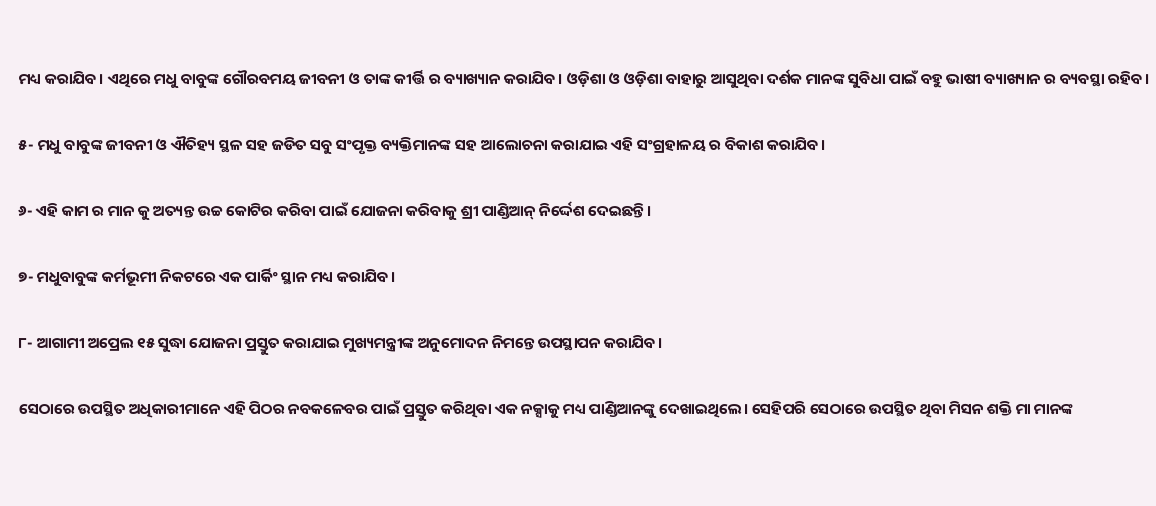ମଧ୍ୟ କରାଯିବ। ଏଥିରେ ମଧୁ ବାବୁଙ୍କ ଗୌରବମୟ ଜୀବନୀ ଓ ତାଙ୍କ କୀର୍ତ୍ତି ର ବ୍ୟାଖ୍ୟାନ କରାଯିବ। ଓଡ଼ିଶା ଓ ଓଡ଼ିଶା ବାହାରୁ ଆସୁଥିବା ଦର୍ଶକ ମାନଙ୍କ ସୁବିଧା ପାଇଁ ବହୁ ଭାଷୀ ବ୍ୟାଖ୍ୟାନ ର ବ୍ୟବସ୍ଥା ରହିବ।

୫- ମଧୁ ବାବୁଙ୍କ ଜୀବନୀ ଓ ଐତିହ୍ୟ ସ୍ଥଳ ସହ ଜଡିତ ସବୁ ସଂପୃକ୍ତ ବ୍ୟକ୍ତିମାନଙ୍କ ସହ ଆଲୋଚନା କରାଯାଇ ଏହି ସଂଗ୍ରହାଳୟ ର ବିକାଶ କରାଯିବ।

୬- ଏହି କାମ ର ମାନ କୁ ଅତ୍ୟନ୍ତ ଉଚ୍ଚ କୋଟିର କରିବା ପାଇଁ ଯୋଜନା କରିବାକୁ ଶ୍ରୀ ପାଣ୍ଡିଆନ୍ ନିର୍ଦ୍ଦେଶ ଦେଇଛନ୍ତି।

୭- ମଧୁବାବୁଙ୍କ କର୍ମଭୂମୀ ନିକଟରେ ଏକ ପାର୍କିଂ ସ୍ଥାନ ମଧ୍ୟ କରାଯିବ।

୮- ଆଗାମୀ ଅପ୍ରେଲ ୧୫ ସୁଦ୍ଧା ଯୋଜନା ପ୍ରସ୍ତୁତ କରାଯାଇ ମୁଖ୍ୟମନ୍ତ୍ରୀଙ୍କ ଅନୁମୋଦନ ନିମନ୍ତେ ଉପସ୍ଥାପନ କରାଯିବ।

ସେଠାରେ ଉପସ୍ଥିତ ଅଧିକାରୀମାନେ ଏହି ପିଠର ନବକଳେବର ପାଇଁ ପ୍ରସ୍ତୁତ କରିଥିବା ଏକ ନକ୍ସାକୁ ମଧ୍ୟ ପାଣ୍ଡିଆନଙ୍କୁ ଦେଖାଇଥିଲେ। ସେହିପରି ସେଠାରେ ଉପସ୍ଥିତ ଥିବା ମିସନ ଶକ୍ତି ମା ମାନଙ୍କ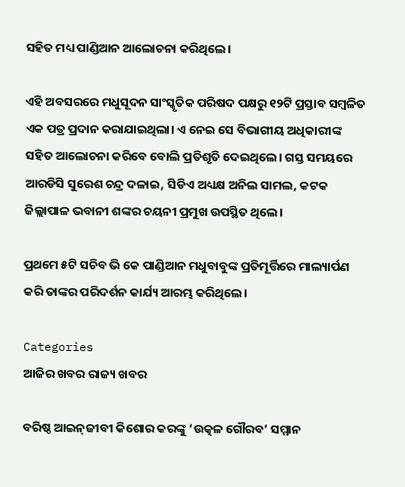ସହିତ ମଧ୍ୟ ପାଣ୍ଡିଆନ ଆଲୋଚନା କରିଥିଲେ।

ଏହି ଅବସରରେ ମଧୁସୂଦନ ସାଂସ୍କୃତିକ ପରିଷଦ ପକ୍ଷରୁ ୧୨ଟି ପ୍ରସ୍ତାବ ସମ୍ବଳିତ ଏକ ପତ୍ର ପ୍ରଦାନ କରାଯାଇଥିଲା। ଏ ନେଇ ସେ ବିଭାଗୀୟ ଅଧିକାରୀଙ୍କ ସହିତ ଆଲୋଚନା କରିବେ ବୋଲି ପ୍ରତିଶୃତି ଦେଇଥିଲେ। ଗସ୍ତ ସମୟରେ ଆରଡିସି ସୁରେଶ ଚନ୍ଦ୍ର ଦଳାଇ, ସିଡିଏ ଅଧ୍ୟକ୍ଷ ଅନିଲ ସାମଲ, କଟକ ଜିଲ୍ଲାପାଳ ଭବାନୀ ଶଙ୍କର ଚୟନୀ ପ୍ରମୁଖ ଉପସ୍ଥିତ ଥିଲେ।

ପ୍ରଥମେ ୫ଟି ସଚିବ ଭି କେ ପାଣ୍ଡିଆନ ମଧୁବାବୁଙ୍କ ପ୍ରତିମୂର୍ତ୍ତିରେ ମାଲ୍ୟାର୍ପଣ କରି ତାଙ୍କର ପରିଦର୍ଶନ କାର୍ଯ୍ୟ ଆରମ୍ଭ କରିଥିଲେ।

Categories
ଆଜିର ଖବର ରାଜ୍ୟ ଖବର

ବରିଷ୍ଠ ଆଇନ୍‌ଜୀବୀ କିଶୋର କରଙ୍କୁ ‘ଉତ୍କଳ ଗୌରବ’ ସମ୍ମାନ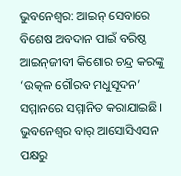ଭୁବନେଶ୍ୱର: ଆଇନ୍ ସେବାରେ ବିଶେଷ ଅବଦାନ ପାଇଁ ବରିଷ୍ଠ ଆଇନ୍‌ଜୀବୀ କିଶୋର ଚନ୍ଦ୍ର କରଙ୍କୁ ‘ଉତ୍କଳ ଗୌରବ ମଧୁସୂଦନ’ ସମ୍ମାନରେ ସମ୍ମାନିତ କରାଯାଇଛି। ଭୁବନେଶ୍ୱର ବାର୍ ଆସୋସିଏସନ ପକ୍ଷରୁ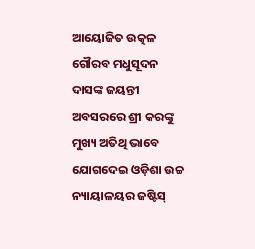ଆୟୋଜିତ ଉତ୍କଳ ଗୌରବ ମଧୁସୂଦନ ଦାସଙ୍କ ଜୟନ୍ତୀ ଅବସରରେ ଶ୍ରୀ କରଙ୍କୁ ମୁଖ୍ୟ ଅତିଥି ଭାବେ ଯୋଗଦେଇ ଓଡ଼ିଶା ଉଚ୍ଚ ନ୍ୟାୟାଳୟର ଜଷ୍ଟିସ୍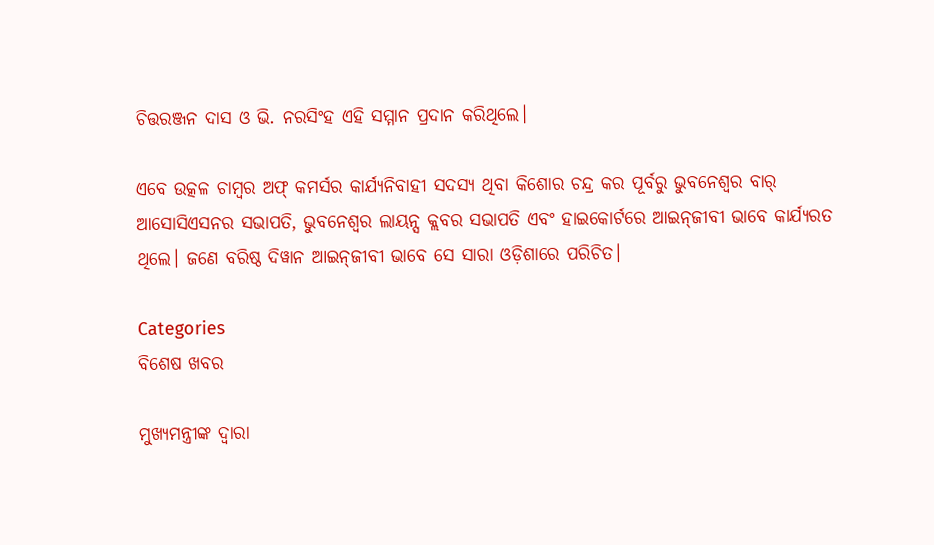ଚିତ୍ତରଞ୍ଜନ ଦାସ ଓ ଭି. ନରସିଂହ ଏହି ସମ୍ମାନ ପ୍ରଦାନ କରିଥିଲେ।

ଏବେ ଉତ୍କଳ ଚାମ୍ବର ଅଫ୍ କମର୍ସର କାର୍ଯ୍ୟନିବାହୀ ସଦସ୍ୟ ଥିବା କିଶୋର ଚନ୍ଦ୍ର କର ପୂର୍ବରୁ ଭୁବନେଶ୍ୱର ବାର୍ ଆସୋସିଏସନର ସଭାପତି, ଭୁବନେଶ୍ୱର ଲାୟନ୍ସ କ୍ଲବର ସଭାପତି ଏବଂ ହାଇକୋର୍ଟରେ ଆଇନ୍‌ଜୀବୀ ଭାବେ କାର୍ଯ୍ୟରତ ଥିଲେ। ଜଣେ ବରିଷ୍ଠ ଦିୱାନ ଆଇନ୍‌ଜୀବୀ ଭାବେ ସେ ସାରା ଓଡ଼ିଶାରେ ପରିଚିତ।

Categories
ବିଶେଷ ଖବର

ମୁଖ୍ୟମନ୍ତ୍ରୀଙ୍କ ଦ୍ବାରା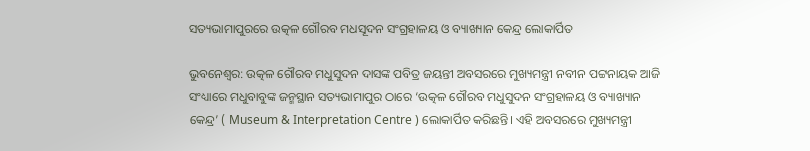ସତ୍ୟଭାମାପୁରରେ ଉତ୍କଳ ଗୌରବ ମଧସୂଦନ ସଂଗ୍ରହାଳୟ ଓ ବ୍ୟାଖ୍ୟାନ କେନ୍ଦ୍ର ଲୋକାର୍ପିତ

ଭୁବନେଶ୍ବର: ଉତ୍କଳ ଗୌରବ ମଧୁସୁଦନ ଦାସଙ୍କ ପବିତ୍ର ଜୟନ୍ତୀ ଅବସରରେ ମୁଖ୍ୟମନ୍ତ୍ରୀ ନବୀନ ପଟ୍ଟନାୟକ ଆଜି ସଂଧ୍ୟାରେ ମଧୁବାବୁଙ୍କ ଜନ୍ମସ୍ଥାନ ସତ୍ୟଭାମାପୁର ଠାରେ ‘ଉତ୍କଳ ଗୌରବ ମଧୁସୁଦନ ସଂଗ୍ରହାଳୟ ଓ ବ୍ୟାଖ୍ୟାନ କେନ୍ଦ୍ର’ ( Museum & Interpretation Centre ) ଲୋକାର୍ପିତ କରିଛନ୍ତି। ଏହି ଅବସରରେ ମୁଖ୍ୟମନ୍ତ୍ରୀ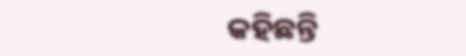କହିଛନ୍ତି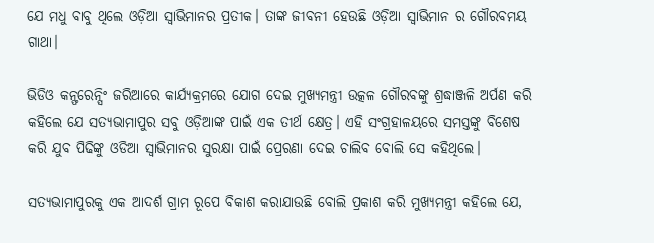ଯେ ମଧୁ ବାବୁ ଥିଲେ ଓଡ଼ିଆ ସ୍ୱାଭିମାନର ପ୍ରତୀକ। ତାଙ୍କ ଜୀବନୀ ହେଉଛି ଓଡ଼ିଆ ସ୍ୱାଭିମାନ ର ଗୌରବମୟ ଗାଥା।

ଭିଡିଓ କନ୍ଫରେନ୍ସିଂ ଜରିଆରେ କାର୍ଯ୍ୟକ୍ରମରେ ଯୋଗ ଦେଇ ମୁଖ୍ୟମନ୍ତ୍ରୀ ଉତ୍କଳ ଗୌରବଙ୍କୁ ଶ୍ରଦ୍ଧାଞ୍ଜଳି ଅର୍ପଣ କରି କହିଲେ ଯେ ସତ୍ୟଭାମାପୁର ସବୁ ଓଡ଼ିଆଙ୍କ ପାଇଁ ଏକ ତୀର୍ଥ କ୍ଷେତ୍ର। ଏହି ସଂଗ୍ରହାଳୟରେ ସମସ୍ତଙ୍କୁ ବିଶେଷ କରି ଯୁବ ପିଢିଙ୍କୁ ଓଡିଆ ସ୍ବାଭିମାନର ସୁରକ୍ଷା ପାଇଁ ପ୍ରେରଣା ଦେଇ ଚାଲିବ ବୋଲି ସେ କହିଥିଲେ।

ସତ୍ୟଭାମାପୁରକୁ ଏକ ଆଦର୍ଶ ଗ୍ରାମ ରୂପେ ବିକାଶ କରାଯାଉଛି ବୋଲି ପ୍ରକାଶ କରି ମୁଖ୍ୟମନ୍ତ୍ରୀ କହିଲେ ଯେ,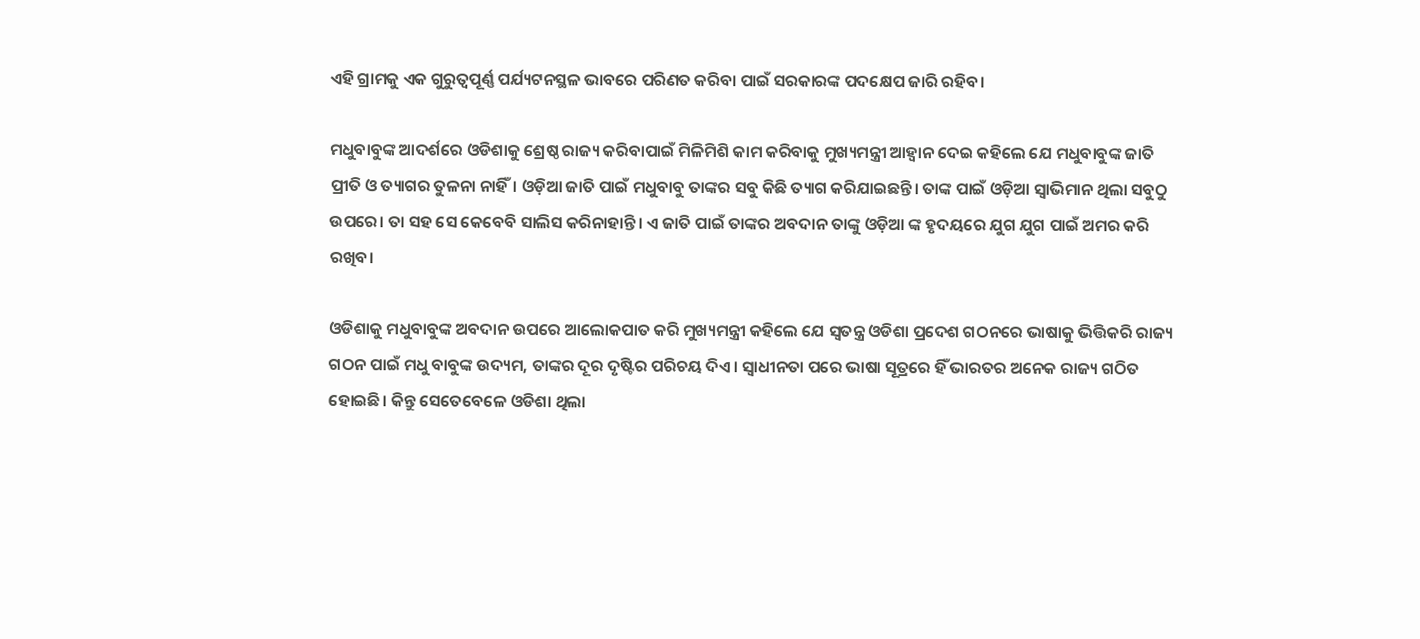ଏହି ଗ୍ରାମକୁ ଏକ ଗୁରୁତ୍ବପୂର୍ଣ୍ଣ ପର୍ଯ୍ୟଟନସ୍ଥଳ ଭାବରେ ପରିଣତ କରିବା ପାଇଁ ସରକାରଙ୍କ ପଦକ୍ଷେପ ଜାରି ରହିବ।

ମଧୁବାବୁଙ୍କ ଆଦର୍ଶରେ ଓଡିଶାକୁ ଶ୍ରେଷ୍ଠ ରାଜ୍ୟ କରିବାପାଇଁ ମିଳିମିଶି କାମ କରିବାକୁ ମୁଖ୍ୟମନ୍ତ୍ରୀ ଆହ୍ବାନ ଦେଇ କହିଲେ ଯେ ମଧୁବାବୁଙ୍କ ଜାତି ପ୍ରୀତି ଓ ତ୍ୟାଗର ତୁଳନା ନାହିଁ। ଓଡ଼ିଆ ଜାତି ପାଇଁ ମଧୁବାବୁ ତାଙ୍କର ସବୁ କିଛି ତ୍ୟାଗ କରିଯାଇଛନ୍ତି। ତାଙ୍କ ପାଇଁ ଓଡ଼ିଆ ସ୍ୱାଭିମାନ ଥିଲା ସବୁଠୁ ଉପରେ। ତା ସହ ସେ କେବେବି ସାଲିସ କରିନାହାନ୍ତି। ଏ ଜାତି ପାଇଁ ତାଙ୍କର ଅବଦାନ ତାଙ୍କୁ ଓଡ଼ିଆ ଙ୍କ ହୃଦୟରେ ଯୁଗ ଯୁଗ ପାଇଁ ଅମର କରି ରଖିବ।

ଓଡିଶାକୁ ମଧୁବାବୁଙ୍କ ଅବଦାନ ଉପରେ ଆଲୋକପାତ କରି ମୁଖ୍ୟମନ୍ତ୍ରୀ କହିଲେ ଯେ ସ୍ବତନ୍ତ୍ର ଓଡିଶା ପ୍ରଦେଶ ଗଠନରେ ଭାଷାକୁ ଭିତ୍ତିକରି ରାଜ୍ୟ ଗଠନ ପାଇଁ ମଧୁ ବାବୁଙ୍କ ଉଦ୍ୟମ, ତାଙ୍କର ଦୂର ଦୃଷ୍ଟିର ପରିଚୟ ଦିଏ। ସ୍ବାଧୀନତା ପରେ ଭାଷା ସୂତ୍ରରେ ହିଁ ଭାରତର ଅନେକ ରାଜ୍ୟ ଗଠିତ ହୋଇଛି। କିନ୍ତୁ ସେତେବେଳେ ଓଡିଶା ଥିଲା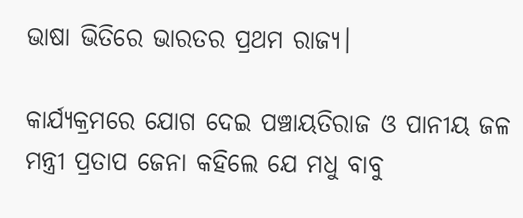ଭାଷା ଭିତିରେ ଭାରତର ପ୍ରଥମ ରାଜ୍ୟ।

କାର୍ଯ୍ୟକ୍ରମରେ ଯୋଗ ଦେଇ ପଞ୍ଚାୟତିରାଜ ଓ ପାନୀୟ ଜଳ ମନ୍ତ୍ରୀ ପ୍ରତାପ ଜେନା କହିଲେ ଯେ ମଧୁ ବାବୁ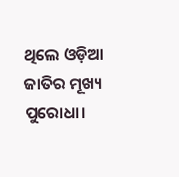ଥିଲେ ଓଡ଼ିଆ ଜାତିର ମୂଖ୍ୟ ପୁରୋଧା।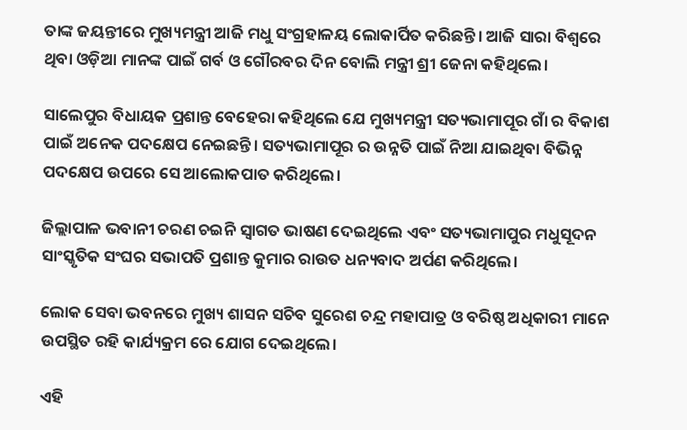ତାଙ୍କ ଜୟନ୍ତୀରେ ମୁଖ୍ୟମନ୍ତ୍ରୀ ଆଜି ମଧୁ ସଂଗ୍ରହାଳୟ ଲୋକାର୍ପିତ କରିଛନ୍ତି। ଆଜି ସାରା ବିଶ୍ୱରେ ଥିବା ଓଡ଼ିଆ ମାନଙ୍କ ପାଇଁ ଗର୍ବ ଓ ଗୌରବର ଦିନ ବୋଲି ମନ୍ତ୍ରୀ ଶ୍ରୀ ଜେନା କହିଥିଲେ।

ସାଲେପୁର ବିଧାୟକ ପ୍ରଶାନ୍ତ ବେହେରା କହିଥିଲେ ଯେ ମୁଖ୍ୟମନ୍ତ୍ରୀ ସତ୍ୟଭାମାପୂର ଗାଁ ର ବିକାଶ ପାଇଁ ଅନେକ ପଦକ୍ଷେପ ନେଇଛନ୍ତି। ସତ୍ୟଭାମାପୂର ର ଉନ୍ନତି ପାଇଁ ନିଆ ଯାଇଥିବା ବିଭିନ୍ନ ପଦକ୍ଷେପ ଉପରେ ସେ ଆଲୋକପାତ କରିଥିଲେ।

ଜିଲ୍ଲାପାଳ ଭବାନୀ ଚରଣ ଚଇନି ସ୍ବାଗତ ଭାଷଣ ଦେଇଥିଲେ ଏବଂ ସତ୍ୟଭାମାପୁର ମଧୁସୂଦନ ସାଂସ୍କୃତିକ ସଂଘର ସଭାପତି ପ୍ରଶାନ୍ତ କୁମାର ରାଉତ ଧନ୍ୟବାଦ ଅର୍ପଣ କରିଥିଲେ।

ଲୋକ ସେବା ଭବନରେ ମୁଖ୍ୟ ଶାସନ ସଚିବ ସୁରେଶ ଚନ୍ଦ୍ର ମହାପାତ୍ର ଓ ବରିଷ୍ଠ ଅଧିକାରୀ ମାନେ ଉପସ୍ଥିତ ରହି କାର୍ଯ୍ୟକ୍ରମ ରେ ଯୋଗ ଦେଇଥିଲେ।

ଏହି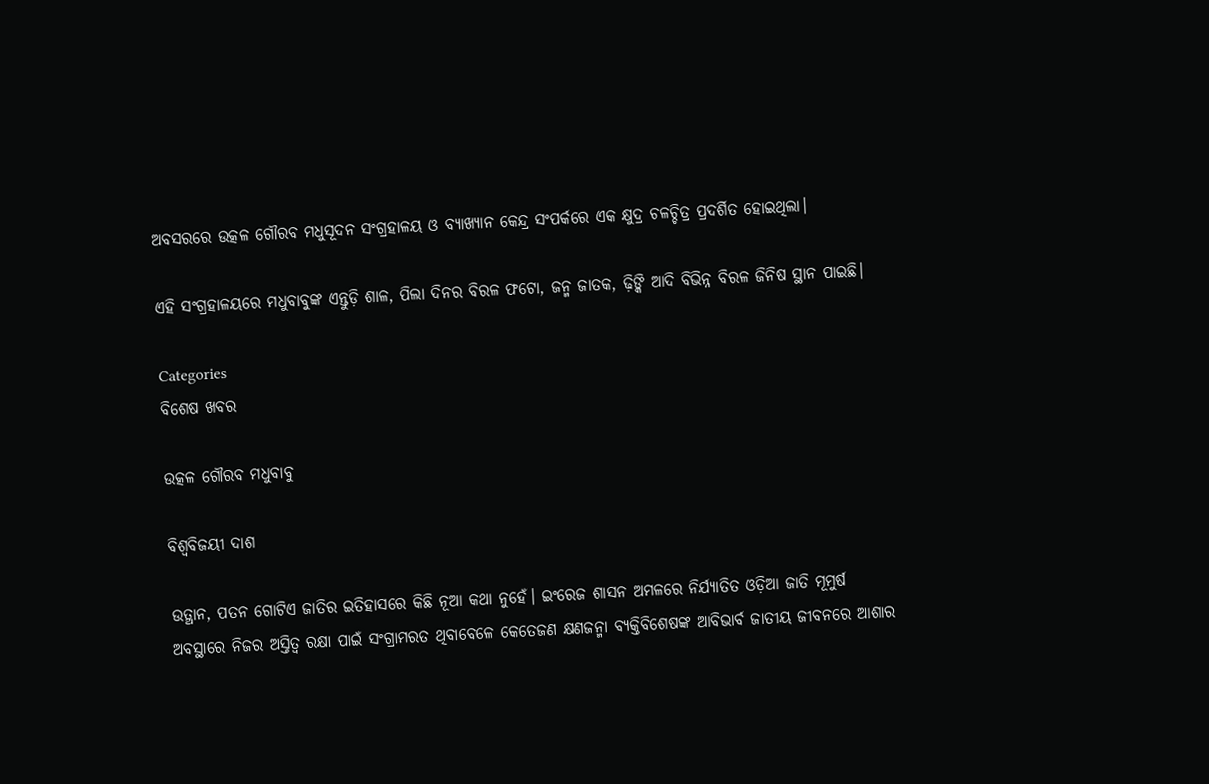ଅବସରରେ ଉତ୍କଳ ଗୌରବ ମଧୁସୂଦନ ସଂଗ୍ରହାଳୟ ଓ ବ୍ୟାଖ୍ୟାନ କେନ୍ଦ୍ର ସଂପର୍କରେ ଏକ କ୍ଷୁଦ୍ର ଚଳଚ୍ଚିତ୍ର ପ୍ରଦର୍ଶିତ ହୋଇଥିଲା।

ଏହି ସଂଗ୍ରହାଳୟରେ ମଧୁବାବୁଙ୍କ ଏନ୍ତୁଡ଼ି ଶାଳ, ପିଲା ଦିନର ବିରଳ ଫଟୋ, ଜନ୍ମ ଜାତକ, ଢ଼ିଙ୍କି ଆଦି ବିଭିନ୍ନ ବିରଳ ଜିନିଷ ସ୍ଥାନ ପାଇଛି।

Categories
ବିଶେଷ ଖବର

ଉତ୍କଳ ଗୌରବ ମଧୁବାବୁ

ବିଶ୍ବବିଜୟୀ ଦାଶ

ଉତ୍ଥାନ, ପତନ ଗୋଟିଏ ଜାତିର ଇତିହାସରେ କିଛି ନୂଆ କଥା ନୁହେଁ। ଇଂରେଜ ଶାସନ ଅମଳରେ ନିର୍ଯ୍ୟାତିତ ଓଡ଼ିଆ ଜାତି ମୂମୁର୍ଷ ଅବସ୍ଥାରେ ନିଜର ଅସ୍ତିତ୍ବ ରକ୍ଷା ପାଇଁ ସଂଗ୍ରାମରତ ଥିବାବେଳେ କେତେଜଣ କ୍ଷଣଜନ୍ମା ବ୍ୟକ୍ତିବିଶେଷଙ୍କ ଆବିଭାର୍ବ ଜାତୀୟ ଜୀବନରେ ଆଶାର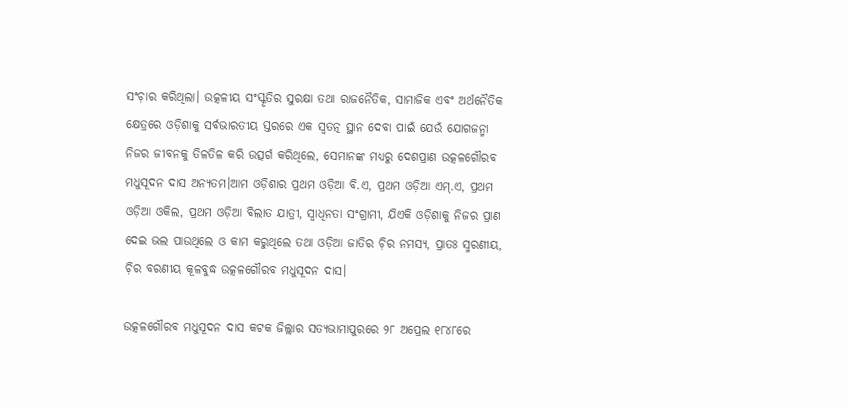ସଂଚ଼ାର କରିଥିଲା। ଉତ୍କଳୀୟ ସଂସ୍କୃତିର ସୁରକ୍ଷା ତଥା ରାଜନୈତିକ, ସାମାଜିକ ଏବଂ ଅର୍ଥନୈତିକ କ୍ଷେତ୍ରରେ ଓଡ଼ିଶାକୁ ସର୍ବଭାରତୀୟ ସ୍ତରରେ ଏକ ସ୍ବତତ୍ନ ସ୍ଥାନ ଦେବା ପାଇଁ ଯେଉଁ ଯୋଗଜନ୍ମା ନିଜର ଜୀବନକୁ ତିଳତିଳ କରି ଉତ୍ସର୍ଗ କରିଥିଲେ, ସେମାନଙ୍କ ମଧ୍ୟରୁ ଦେଶପ୍ରାଣ ଉତ୍କଳଗୌରବ ମଧୁସୂଦନ ଦାସ ଅନ୍ୟତମ।ଆମ ଓଡ଼ିଶାର ପ୍ରଥମ ଓଡ଼ିଆ ବି.ଏ, ପ୍ରଥମ ଓଡ଼ିଆ ଏମ୍.ଏ, ପ୍ରଥମ ଓଡ଼ିଆ ଓକିଲ, ପ୍ରଥମ ଓଡ଼ିଆ ବିଲାତ ଯାତ୍ରୀ, ସ୍ବାଧିନତା ସଂଗ୍ରାମୀ, ଯିଏକି ଓଡ଼ିଶାକୁ ନିଜର ପ୍ରାଣ ଦେଇ ଭଲ ପାଉଥିଲେ ଓ କାମ କରୁଥିଲେ ତଥା ଓଡ଼ିଆ ଜାତିର ଚ଼ିର ନମସ୍ୟ, ପ୍ରାତଃ ସ୍ମରଣୀୟ, ଚ଼ିର ବରଣୀୟ କୂଳବୁଦ୍ଧ ଉତ୍କଳଗୌରବ ମଧୁସୂଦନ ଦାସ।

ଉତ୍କଳଗୌରବ ମଧୁସୂଦନ ଦାସ କଟକ ଜିଲ୍ଲାର ସତ୍ୟଭାମାପୁରରେ ୨୮ ଅପ୍ରେଲ ୧୮୪୮ରେ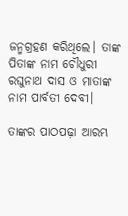ଜନ୍ମଗ୍ରହଣ କରିଥିଲେ। ତାଙ୍କ ପିତାଙ୍କ ନାମ ଚୌଧୁରୀ ରଘୁନାଥ ଦାସ ଓ ମାତାଙ୍କ ନାମ ପାର୍ବତୀ ଦେବୀ।

ତାଙ୍କର ପାଠପଢ଼ା ଆରମ୍ଭ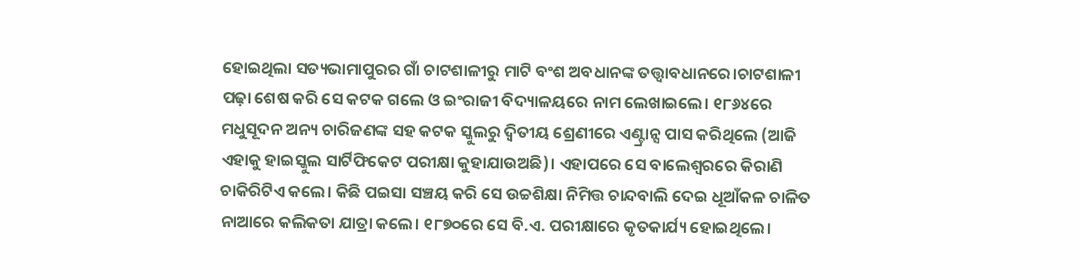ହୋଇଥିଲା ସତ୍ୟଭାମାପୁରର ଗାଁ ଚାଟଶାଳୀରୁ ମାଟି ବଂଶ ଅବଧାନଙ୍କ ତତ୍ତ୍ୱାବଧାନରେ।ଚାଟଶାଳୀ ପଢ଼ା ଶେଷ କରି ସେ କଟକ ଗଲେ ଓ ଇଂରାଜୀ ବିଦ୍ୟାଳୟରେ ନାମ ଲେଖାଇଲେ। ୧୮୬୪ରେ ମଧୁସୂଦନ ଅନ୍ୟ ଚାରିଜଣଙ୍କ ସହ କଟକ ସ୍କୁଲରୁ ଦ୍ୱିତୀୟ ଶ୍ରେଣୀରେ ଏଣ୍ଟ୍ରାନ୍ସ ପାସ କରିଥିଲେ (ଆଜି ଏହାକୁ ହାଇସ୍କୁଲ ସାର୍ଟିଫିକେଟ ପରୀକ୍ଷା କୁହାଯାଉଅଛି)। ଏହାପରେ ସେ ବାଲେଶ୍ୱରରେ କିରାଣି ଚାକିରିଟିଏ କଲେ। କିଛି ପଇସା ସଞ୍ଚୟ କରି ସେ ଉଚ୍ଚଶିକ୍ଷା ନିମିତ୍ତ ଚାନ୍ଦବାଲି ଦେଇ ଧୂଆଁକଳ ଚାଳିତ ନାଆରେ କଲିକତା ଯାତ୍ରା କଲେ। ୧୮୭୦ରେ ସେ ବି.ଏ. ପରୀକ୍ଷାରେ କୃତକାର୍ଯ୍ୟ ହୋଇଥିଲେ।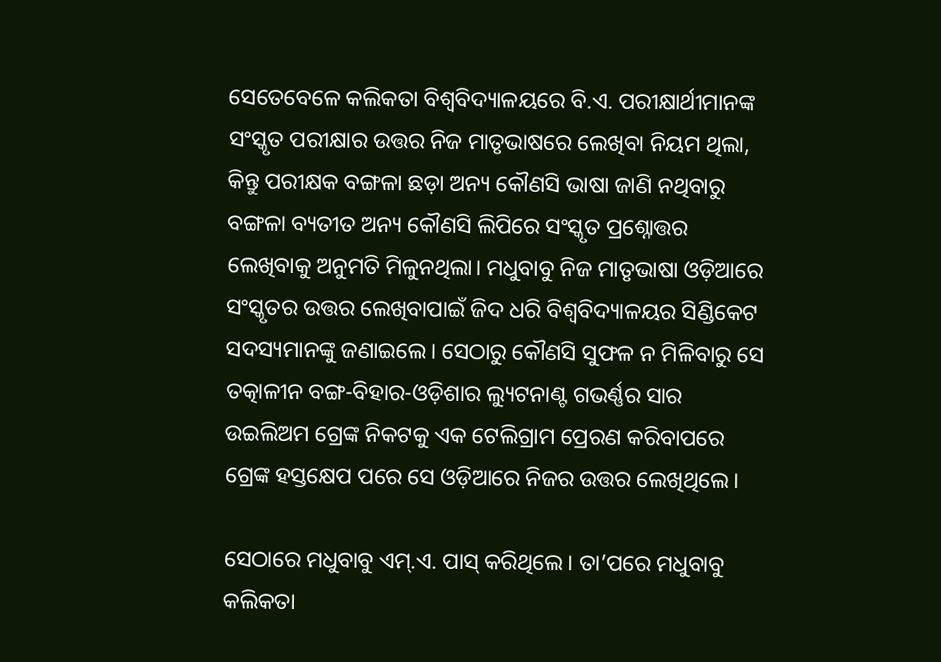ସେତେବେଳେ କଲିକତା ବିଶ୍ୱବିଦ୍ୟାଳୟରେ ବି.ଏ. ପରୀକ୍ଷାର୍ଥୀମାନଙ୍କ ସଂସ୍କୃତ ପରୀକ୍ଷାର ଉତ୍ତର ନିଜ ମାତୃଭାଷରେ ଲେଖିବା ନିୟମ ଥିଲା, କିନ୍ତୁ ପରୀକ୍ଷକ ବଙ୍ଗଳା ଛଡ଼ା ଅନ୍ୟ କୌଣସି ଭାଷା ଜାଣି ନଥିବାରୁ ବଙ୍ଗଳା ବ୍ୟତୀତ ଅନ୍ୟ କୌଣସି ଲିପିରେ ସଂସ୍କୃତ ପ୍ରଶ୍ନୋତ୍ତର ଲେଖିବାକୁ ଅନୁମତି ମିଳୁନଥିଲା। ମଧୁବାବୁ ନିଜ ମାତୃଭାଷା ଓଡ଼ିଆରେ ସଂସ୍କୃତର ଉତ୍ତର ଲେଖିବାପାଇଁ ଜିଦ ଧରି ବିଶ୍ୱବିଦ୍ୟାଳୟର ସିଣ୍ଡିକେଟ ସଦସ୍ୟମାନଙ୍କୁ ଜଣାଇଲେ। ସେଠାରୁ କୌଣସି ସୁଫଳ ନ ମିଳିବାରୁ ସେ ତତ୍କାଳୀନ ବଙ୍ଗ-ବିହାର-ଓଡ଼ିଶାର ଲ୍ୟୁଟନାଣ୍ଟ ଗଭର୍ଣ୍ଣର ସାର ଉଇଲିଅମ ଗ୍ରେଙ୍କ ନିକଟକୁ ଏକ ଟେଲିଗ୍ରାମ ପ୍ରେରଣ କରିବାପରେ ଗ୍ରେଙ୍କ ହସ୍ତକ୍ଷେପ ପରେ ସେ ଓଡ଼ିଆରେ ନିଜର ଉତ୍ତର ଲେଖିଥିଲେ।

ସେଠାରେ ମଧୁବାବୁ ଏମ୍.ଏ. ପାସ୍ କରିଥିଲେ। ତା’ପରେ ମଧୁବାବୁ କଲିକତା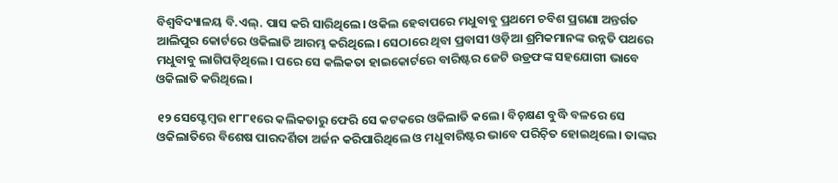ବିଶ୍ବବିଦ୍ୟାଳୟ ବି.ଏଲ୍. ପାସ କରି ସାରିଥିଲେ। ଓକିଲ ହେବାପରେ ମଧୁବାବୁ ପ୍ରଥମେ ଚବିଶ ପ୍ରଗଣା ଅନ୍ତର୍ଗତ ଆଲିପୁର କୋର୍ଟରେ ଓକିଲାତି ଆରମ୍ଭ କରିଥିଲେ। ସେଠାରେ ଥିବା ପ୍ରବାସୀ ଓଡ଼ିଆ ଶ୍ରମିକମାନଙ୍କ ଉନ୍ନତି ପଥରେ ମଧୁବାବୁ ଲାଗିପଡ଼ିଥିଲେ। ପରେ ସେ କଲିକତା ହାଇକୋର୍ଟରେ ବାରିଷ୍ଟର ଜେଟି ଉଡ୍ରଫଙ୍କ ସହଯୋଗୀ ଭାବେ ଓକିଲାତି କରିଥିଲେ।

୧୨ ସେପ୍ଟେମ୍ବର ୧୮୮୧ରେ କଲିକତାରୁ ଫେରି ସେ କଟକରେ ଓକିଲାତି କଲେ। ବିଚ଼କ୍ଷଣ ବୁଦ୍ଧି ବଳରେ ସେ ଓକିଲାତିରେ ବିଶେଷ ପାରଦର୍ଶିତା ଅର୍ଜନ କରିପାରିଥିଲେ ଓ ମଧୁବାରିଷ୍ଟର ଭାବେ ପରିଚ଼ିତ ହୋଇଥିଲେ। ତାଙ୍କର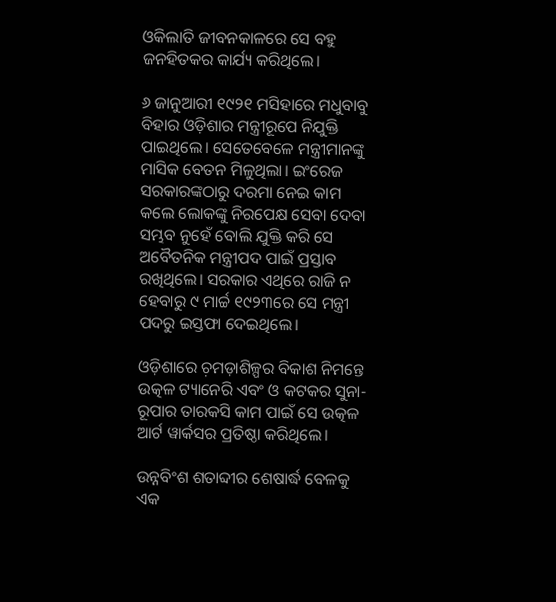ଓକିଲାତି ଜୀବନକାଳରେ ସେ ବହୁ ଜନହିତକର କାର୍ଯ୍ୟ କରିଥିଲେ।

୬ ଜାନୁଆରୀ ୧୯୨୧ ମସିହାରେ ମଧୁବାବୁ ବିହାର ଓଡ଼ିଶାର ମନ୍ତ୍ରୀରୂପେ ନିଯୁକ୍ତି ପାଇଥିଲେ। ସେତେବେଳେ ମନ୍ତ୍ରୀମାନଙ୍କୁ ମାସିକ ବେତନ ମିଳୁଥିଲା। ଇଂରେଜ ସରକାରଙ୍କଠାରୁ ଦରମା ନେଇ କାମ କଲେ ଲୋକଙ୍କୁ ନିରପେକ୍ଷ ସେବା ଦେବା ସମ୍ଭବ ନୁହେଁ ବୋଲି ଯୁକ୍ତି କରି ସେ ଅବୈତନିକ ମନ୍ତ୍ରୀପଦ ପାଇଁ ପ୍ରସ୍ତାବ ରଖିଥିଲେ। ସରକାର ଏଥିରେ ରାଜି ନ ହେବାରୁ ୯ ମାର୍ଚ୍ଚ ୧୯୨୩ରେ ସେ ମନ୍ତ୍ରୀ ପଦରୁ ଇସ୍ତଫା ଦେଇଥିଲେ।

ଓଡ଼ିଶାରେ ଚ଼ମଡ଼ାଶିଳ୍ପର ବିକାଶ ନିମନ୍ତେ ଉତ୍କଳ ଟ୍ୟାନେରି ଏବଂ ଓ କଟକର ସୁନା-ରୂପାର ତାରକସି କାମ ପାଇଁ ସେ ଉତ୍କଳ ଆର୍ଟ ୱାର୍କସର ପ୍ରତିଷ୍ଠା କରିଥିଲେ।

ଉନ୍ନବିଂଶ ଶତାବ୍ଦୀର ଶେଷାର୍ଦ୍ଧ ବେଳକୁ ଏକ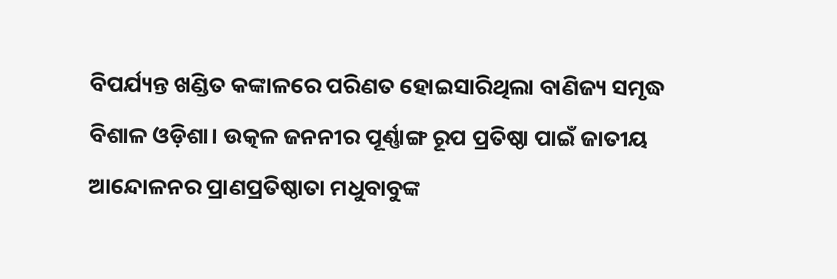ବିପର୍ଯ୍ୟନ୍ତ ଖଣ୍ଡିତ କଙ୍କାଳରେ ପରିଣତ ହୋଇସାରିଥିଲା ବାଣିଜ୍ୟ ସମୃଦ୍ଧ ବିଶାଳ ଓଡ଼ିଶା। ଉତ୍କଳ ଜନନୀର ପୂର୍ଣ୍ଣାଙ୍ଗ ରୂପ ପ୍ରତିଷ୍ଠା ପାଇଁ ଜାତୀୟ ଆନ୍ଦୋଳନର ପ୍ରାଣପ୍ରତିଷ୍ଠାତା ମଧୁବାବୁଙ୍କ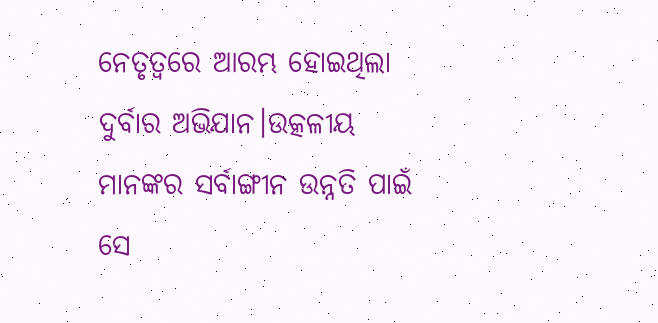ନେତୃତ୍ବରେ ଆରମ୍ଭ ହୋଇଥିଲା ଦୁର୍ବାର ଅଭିଯାନ।ଉତ୍କଳୀୟ ମାନଙ୍କର ସର୍ବାଙ୍ଗୀନ ଉନ୍ନତି ପାଇଁ ସେ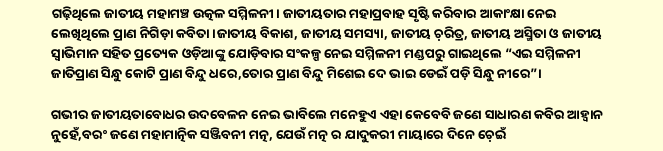ଗଢ଼ିଥିଲେ ଜାତୀୟ ମହାମଞ୍ଚ ଉତ୍କଳ ସମ୍ମିଳନୀ। ଜାତୀୟତାର ମହାପ୍ରବାହ ସୃଷ୍ଟି କରିବାର ଆକାଂକ୍ଷା ନେଇ ଲେଖିଥିଲେ ପ୍ରାଣ ନିଗିଡ଼ା କବିତା।ଜାତୀୟ ବିକାଶ, ଜାତୀୟ ସମସ୍ୟା, ଜାତୀୟ ଚ଼ରିତ୍ର, ଜାତୀୟ ଅସ୍ମିତା ଓ ଜାତୀୟ ସ୍ବାଭିମାନ ସହିତ ପ୍ରତ୍ୟେକ ଓଡ଼ିଆଙ୍କୁ ଯୋଡ଼ିବାର ସଂକଳ୍ପ ନେଇ ସମ୍ମିଳନୀ ମଣ୍ଡପରୁ ଗାଇଥିଲେ “ଏଇ ସମ୍ମିଳନୀ ଜାତିପ୍ରାଣ ସିନ୍ଧୁ କୋଟି ପ୍ରାଣ ବିନ୍ଦୁ ଧରେ,ତୋର ପ୍ରାଣ ବିନ୍ଦୁ ମିଶେଇ ଦେ ଭାଇ ଡେଇଁ ପଡ଼ି ସିନ୍ଧୁ ନୀରେ”।

ଗଭୀର ଜାତୀୟତାବୋଧର ଉଦବେଳନ ନେଇ ଭାବିଲେ ମନେହୁଏ ଏହା କେବେବି ଜଣେ ସାଧାରଣ କବିର ଆହ୍ବାନ ନୁହେଁ,ବରଂ ଜଣେ ମହାମାତ୍ନିକ ସଞ୍ଜିବନୀ ମତ୍ନ, ଯେଉଁ ମତ୍ନ ର ଯାଦୁକରୀ ମାୟାରେ ଦିନେ ଚ଼େଇଁ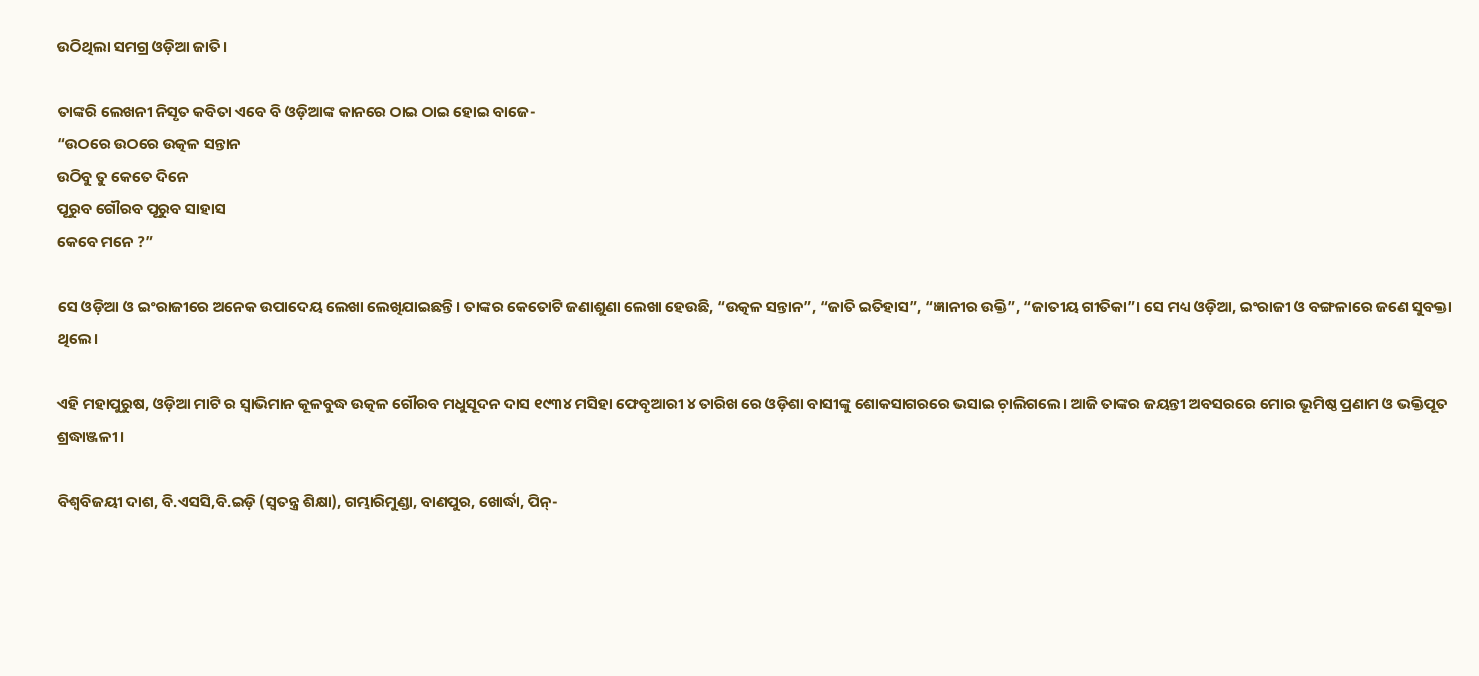ଉଠିଥିଲା ସମଗ୍ର ଓଡ଼ିଆ ଜାତି।

ତାଙ୍କରି ଲେଖନୀ ନିସୃତ କବିତା ଏବେ ବି ଓଡ଼ିଆଙ୍କ କାନରେ ଠାଇ ଠାଇ ହୋଇ ବାଜେ-
“ଉଠରେ ଉଠରେ ଉତ୍କଳ ସନ୍ତାନ
ଉଠିବୁ ତୁ କେତେ ଦିନେ
ପୂରୁବ ଗୌରବ ପୂରୁବ ସାହାସ
କେବେ ମନେ ?”

ସେ ଓଡ଼ିଆ ଓ ଇଂରାଜୀରେ ଅନେକ ଉପାଦେୟ ଲେଖା ଲେଖିଯାଇଛନ୍ତି। ତାଙ୍କର କେତୋଟି ଜଣାଶୁଣା ଲେଖା ହେଉଛି, “ଉତ୍କଳ ସନ୍ତାନ”, “ଜାତି ଇତିହାସ”, “ଜ୍ଞାନୀର ଉକ୍ତି”, “ଜାତୀୟ ଗୀତିକା”। ସେ ମଧ୍ୟ ଓଡ଼ିଆ, ଇଂରାଜୀ ଓ ବଙ୍ଗଳାରେ ଜଣେ ସୁବକ୍ତା ଥିଲେ।

ଏହି ମହାପୁରୁଷ, ଓଡ଼ିଆ ମାଟି ର ସ୍ବାଭିମାନ କୂଳବୁଦ୍ଧ ଉତ୍କଳ ଗୌରବ ମଧୁସୂଦନ ଦାସ ୧୯୩୪ ମସିହା ଫେବୃଆରୀ ୪ ତାରିଖ ରେ ଓଡ଼ିଶା ବାସୀଙ୍କୁ ଶୋକସାଗରରେ ଭସାଇ ଚ଼ାଲିଗଲେ। ଆଜି ତାଙ୍କର ଜୟନ୍ତୀ ଅବସରରେ ମୋର ଭୂମିଷ୍ଠ ପ୍ରଣାମ ଓ ଭକ୍ତିପୂତ ଶ୍ରଦ୍ଧାଞ୍ଜଳୀ।

ବିଶ୍ବବିଜୟୀ ଦାଶ, ବି.ଏସସି,ବି.ଇଡ଼ି (ସ୍ବତନ୍ତ୍ର ଶିକ୍ଷା), ଗମ୍ଭାରିମୁଣ୍ଡା, ବାଣପୁର, ଖୋର୍ଦ୍ଧା, ପିନ୍-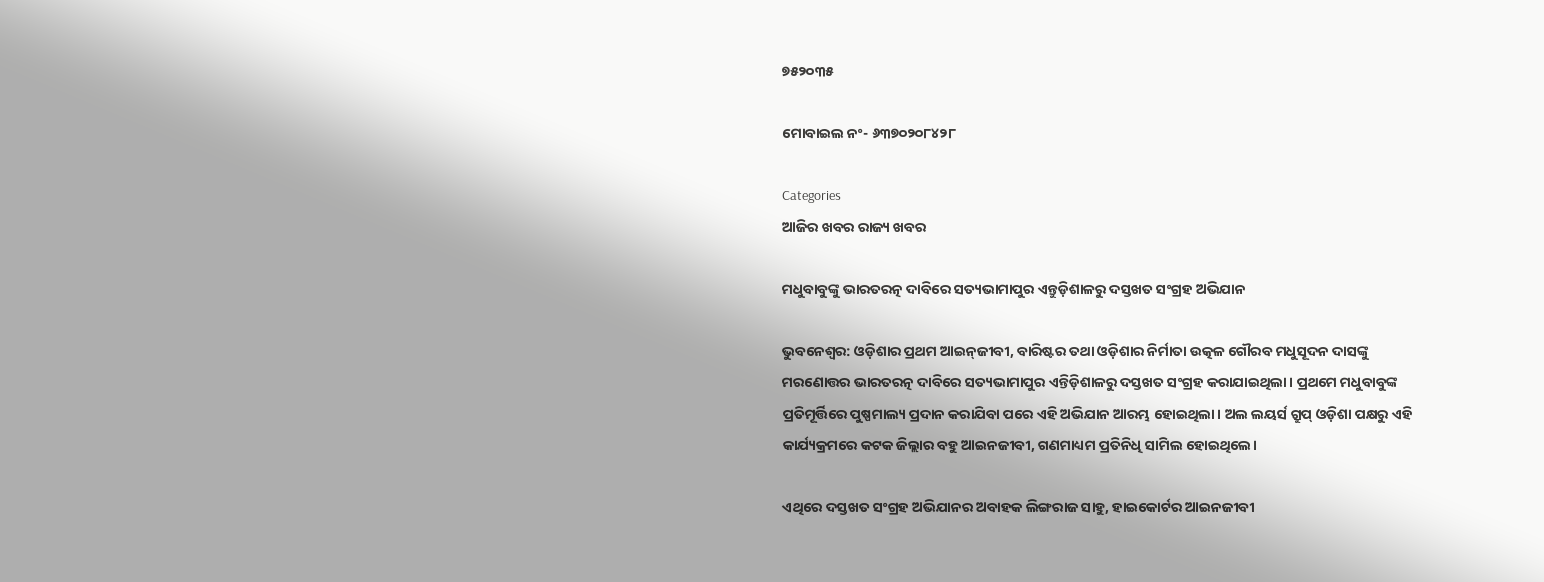୭୫୨୦୩୫

ମୋବାଇଲ ନଂ- ୬୩୭୦୨୦୮୪୨୮

Categories
ଆଜିର ଖବର ରାଜ୍ୟ ଖବର

ମଧୁବାବୁଙ୍କୁ ଭାରତରତ୍ନ ଦାବିରେ ସତ୍ୟଭାମାପୁର ଏନ୍ତୁଡ଼ିଶାଳରୁ ଦସ୍ତଖତ ସଂଗ୍ରହ ଅଭିଯାନ

ଭୁବନେଶ୍ୱର: ଓଡ଼ିଶାର ପ୍ରଥମ ଆଇନ୍‌ଜୀବୀ, ବାରିଷ୍ଟର ତଥା ଓଡ଼ିଶାର ନିର୍ମାତା ଉତ୍କଳ ଗୌରବ ମଧୁସୂଦନ ଦାସଙ୍କୁ ମରଣୋତ୍ତର ଭାରତରତ୍ନ ଦାବିରେ ସତ୍ୟଭାମାପୁର ଏନ୍ତିଡ଼ିଶାଳରୁ ଦସ୍ତଖତ ସଂଗ୍ରହ କରାଯାଇଥିଲା। ପ୍ରଥମେ ମଧୁବାବୁଙ୍କ ପ୍ରତିମୂର୍ତ୍ତିରେ ପୁଷ୍ପମାଲ୍ୟ ପ୍ରଦାନ କରାଯିବା ପରେ ଏହି ଅଭିଯାନ ଆରମ୍ଭ ହୋଇଥିଲା। ଅଲ ଲୟର୍ସ ଗ୍ରୁପ୍ ଓଡ଼ିଶା ପକ୍ଷରୁ ଏହି କାର୍ଯ୍ୟକ୍ରମରେ କଟକ ଜିଲ୍ଲାର ବହୁ ଆଇନଜୀବୀ, ଗଣମାଧ୍ୟମ ପ୍ରତିନିଧି ସାମିଲ ହୋଇଥିଲେ।

ଏଥିରେ ଦସ୍ତଖତ ସଂଗ୍ରହ ଅଭିଯାନର ଅବାହକ ଲିଙ୍ଗରାଜ ସାହୁ, ହାଇକୋର୍ଟର ଆଇନଜୀବୀ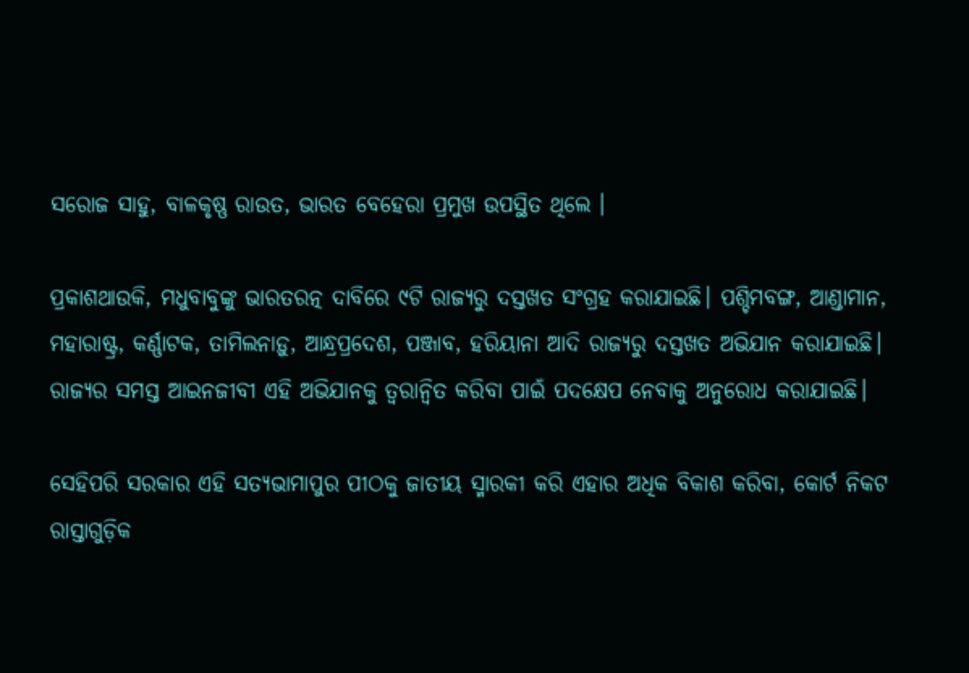ସରୋଜ ସାହୁ, ବାଳକୃଷ୍ଣ ରାଉତ, ଭାରତ ବେହେରା ପ୍ରମୁଖ ଉପସ୍ଥିତ ଥିଲେ ।

ପ୍ରକାଶଥାଉକି, ମଧୁବାବୁଙ୍କୁ ଭାରତରତ୍ନ ଦାବିରେ ୯ଟି ରାଜ୍ୟରୁ ଦସ୍ତଖତ ସଂଗ୍ରହ କରାଯାଇଛି। ପଶ୍ଚିମବଙ୍ଗ, ଆଣ୍ଡାମାନ, ମହାରାଷ୍ଟ୍ର, କର୍ଣ୍ଣାଟକ, ତାମିଲନାଡ଼ୁ, ଆନ୍ଧ୍ରପ୍ରଦେଶ, ପଞ୍ଜାବ, ହରିୟାନା ଆଦି ରାଜ୍ୟରୁ ଦସ୍ତଖତ ଅଭିଯାନ କରାଯାଇଛି। ରାଜ୍ୟର ସମସ୍ତ ଆଇନଜୀବୀ ଏହି ଅଭିଯାନକୁ ତ୍ୱରାନ୍ୱିତ କରିବା ପାଇଁ ପଦକ୍ଷେପ ନେବାକୁ ଅନୁରୋଧ କରାଯାଇଛି।

ସେହିପରି ସରକାର ଏହି ସତ୍ୟଭାମାପୁର ପୀଠକୁ ଜାତୀୟ ସ୍ମାରକୀ କରି ଏହାର ଅଧିକ ବିକାଶ କରିବା, କୋର୍ଟ ନିକଟ ରାସ୍ତାଗୁଡ଼ିକ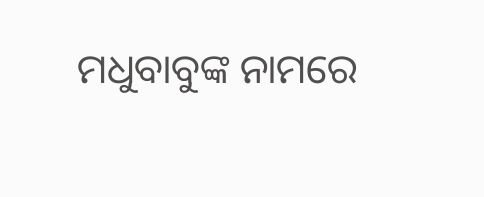ମଧୁବାବୁଙ୍କ ନାମରେ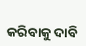କରିବାକୁ ଦାବି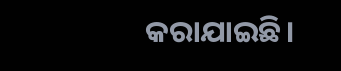କରାଯାଇଛି।